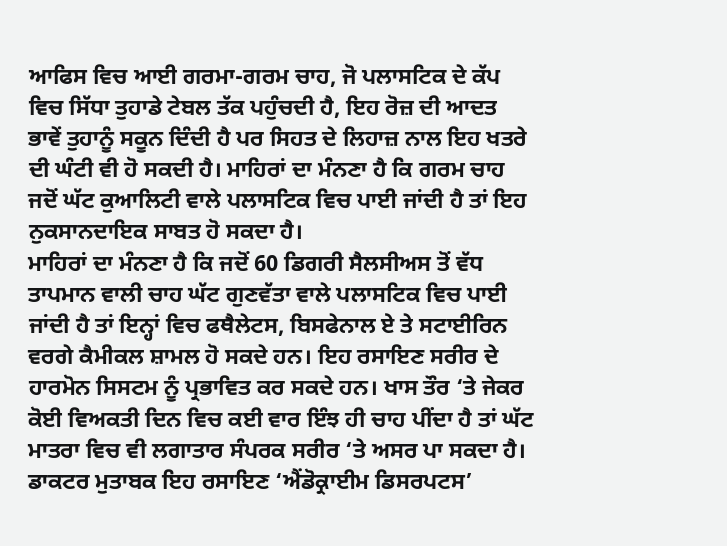ਆਫਿਸ ਵਿਚ ਆਈ ਗਰਮਾ-ਗਰਮ ਚਾਹ, ਜੋ ਪਲਾਸਟਿਕ ਦੇ ਕੱਪ ਵਿਚ ਸਿੱਧਾ ਤੁਹਾਡੇ ਟੇਬਲ ਤੱਕ ਪਹੁੰਚਦੀ ਹੈ, ਇਹ ਰੋਜ਼ ਦੀ ਆਦਤ ਭਾਵੇਂ ਤੁਹਾਨੂੰ ਸਕੂਨ ਦਿੰਦੀ ਹੈ ਪਰ ਸਿਹਤ ਦੇ ਲਿਹਾਜ਼ ਨਾਲ ਇਹ ਖਤਰੇ ਦੀ ਘੰਟੀ ਵੀ ਹੋ ਸਕਦੀ ਹੈ। ਮਾਹਿਰਾਂ ਦਾ ਮੰਨਣਾ ਹੈ ਕਿ ਗਰਮ ਚਾਹ ਜਦੋਂ ਘੱਟ ਕੁਆਲਿਟੀ ਵਾਲੇ ਪਲਾਸਟਿਕ ਵਿਚ ਪਾਈ ਜਾਂਦੀ ਹੈ ਤਾਂ ਇਹ ਨੁਕਸਾਨਦਾਇਕ ਸਾਬਤ ਹੋ ਸਕਦਾ ਹੈ।
ਮਾਹਿਰਾਂ ਦਾ ਮੰਨਣਾ ਹੈ ਕਿ ਜਦੋਂ 60 ਡਿਗਰੀ ਸੈਲਸੀਅਸ ਤੋਂ ਵੱਧ ਤਾਪਮਾਨ ਵਾਲੀ ਚਾਹ ਘੱਟ ਗੁਣਵੱਤਾ ਵਾਲੇ ਪਲਾਸਟਿਕ ਵਿਚ ਪਾਈ ਜਾਂਦੀ ਹੈ ਤਾਂ ਇਨ੍ਹਾਂ ਵਿਚ ਫਥੈਲੇਟਸ, ਬਿਸਫੇਨਾਲ ਏ ਤੇ ਸਟਾਈਰਿਨ ਵਰਗੇ ਕੈਮੀਕਲ ਸ਼ਾਮਲ ਹੋ ਸਕਦੇ ਹਨ। ਇਹ ਰਸਾਇਣ ਸਰੀਰ ਦੇ ਹਾਰਮੋਨ ਸਿਸਟਮ ਨੂੰ ਪ੍ਰਭਾਵਿਤ ਕਰ ਸਕਦੇ ਹਨ। ਖਾਸ ਤੌਰ ‘ਤੇ ਜੇਕਰ ਕੋਈ ਵਿਅਕਤੀ ਦਿਨ ਵਿਚ ਕਈ ਵਾਰ ਇੰਝ ਹੀ ਚਾਹ ਪੀਂਦਾ ਹੈ ਤਾਂ ਘੱਟ ਮਾਤਰਾ ਵਿਚ ਵੀ ਲਗਾਤਾਰ ਸੰਪਰਕ ਸਰੀਰ ‘ਤੇ ਅਸਰ ਪਾ ਸਕਦਾ ਹੈ।
ਡਾਕਟਰ ਮੁਤਾਬਕ ਇਹ ਰਸਾਇਣ ‘ਐਂਡੋਕ੍ਰਾਈਮ ਡਿਸਰਪਟਸ’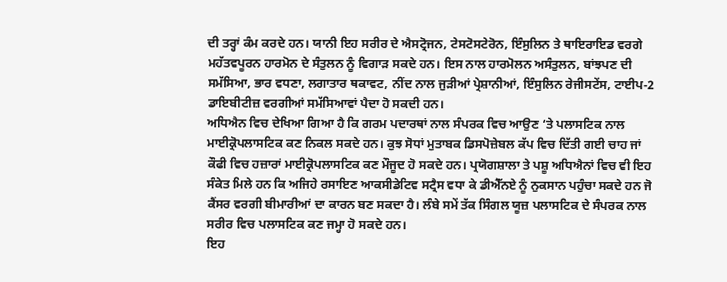ਦੀ ਤਰ੍ਹਾਂ ਕੰਮ ਕਰਦੇ ਹਨ। ਯਾਨੀ ਇਹ ਸਰੀਰ ਦੇ ਐਸਟ੍ਰੋਜਨ, ਟੇਸਟੋਸਟੇਰੋਨ, ਇੰਸੁਲਿਨ ਤੇ ਥਾਇਰਾਇਡ ਵਰਗੇ ਮਹੱਤਵਪੂਰਨ ਹਾਰਮੋਨ ਦੇ ਸੰਤੁਲਨ ਨੂੰ ਵਿਗਾੜ ਸਕਦੇ ਹਨ। ਇਸ ਨਾਲ ਹਾਰਮੋਲਨ ਅਸੰਤੁਲਨ, ਬਾਂਝਪਣ ਦੀ ਸਮੱਸਿਆ, ਭਾਰ ਵਧਣਾ, ਲਗਾਤਾਰ ਥਕਾਵਟ, ਨੀਂਦ ਨਾਲ ਜੁੜੀਆਂ ਪ੍ਰੇਸ਼ਾਨੀਆਂ, ਇੰਸੁਲਿਨ ਰੇਜੀਸਟੇਂਸ, ਟਾਈਪ-2 ਡਾਇਬੀਟੀਜ਼ ਵਰਗੀਆਂ ਸਮੱਸਿਆਵਾਂ ਪੈਦਾ ਹੋ ਸਕਦੀ ਹਨ।
ਅਧਿਐਨ ਵਿਚ ਦੇਖਿਆ ਗਿਆ ਹੈ ਕਿ ਗਰਮ ਪਦਾਰਥਾਂ ਨਾਲ ਸੰਪਰਕ ਵਿਚ ਆਉਣ ‘ਤੇ ਪਲਾਸਟਿਕ ਨਾਲ ਮਾਈਕ੍ਰੋਪਲਾਸਟਿਕ ਕਣ ਨਿਕਲ ਸਕਦੇ ਹਨ। ਕੁਝ ਸੋਧਾਂ ਮੁਤਾਬਕ ਡਿਸਪੋਜ਼ੇਬਲ ਕੱਪ ਵਿਚ ਦਿੱਤੀ ਗਈ ਚਾਹ ਜਾਂ ਕੌਫੀ ਵਿਚ ਹਜ਼ਾਰਾਂ ਮਾਈਕ੍ਰੋਪਲਾਸਟਿਕ ਕਣ ਮੌਜੂਦ ਹੋ ਸਕਦੇ ਹਨ। ਪ੍ਰਯੋਗਸ਼ਾਲਾ ਤੇ ਪਸ਼ੂ ਅਧਿਐਨਾਂ ਵਿਚ ਵੀ ਇਹ ਸੰਕੇਤ ਮਿਲੇ ਹਨ ਕਿ ਅਜਿਹੇ ਰਸਾਇਣ ਆਕਸੀਡੇਟਿਵ ਸਟ੍ਰੈਸ ਵਧਾ ਕੇ ਡੀਐੱਨਏ ਨੂੰ ਨੁਕਸਾਨ ਪਹੁੰਚਾ ਸਕਦੇ ਹਨ ਜੋ ਕੈਂਸਰ ਵਰਗੀ ਬੀਮਾਰੀਆਂ ਦਾ ਕਾਰਨ ਬਣ ਸਕਦਾ ਹੈ। ਲੰਬੇ ਸਮੇਂ ਤੱਕ ਸਿੰਗਲ ਯੂਜ਼ ਪਲਾਸਟਿਕ ਦੇ ਸੰਪਰਕ ਨਾਲ ਸਰੀਰ ਵਿਚ ਪਲਾਸਟਿਕ ਕਣ ਜਮ੍ਹਾ ਹੋ ਸਕਦੇ ਹਨ।
ਇਹ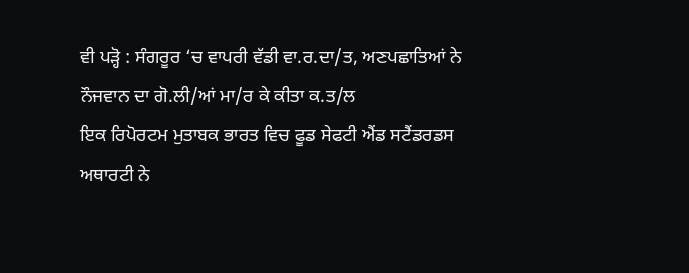ਵੀ ਪੜ੍ਹੋ : ਸੰਗਰੂਰ ‘ਚ ਵਾਪਰੀ ਵੱਡੀ ਵਾ.ਰ.ਦਾ/ਤ, ਅਣਪਛਾਤਿਆਂ ਨੇ ਨੌਜਵਾਨ ਦਾ ਗੋ.ਲੀ/ਆਂ ਮਾ/ਰ ਕੇ ਕੀਤਾ ਕ.ਤ/ਲ
ਇਕ ਰਿਪੋਰਟਮ ਮੁਤਾਬਕ ਭਾਰਤ ਵਿਚ ਫੂਡ ਸੇਫਟੀ ਐਂਡ ਸਟੈਂਡਰਡਸ ਅਥਾਰਟੀ ਨੇ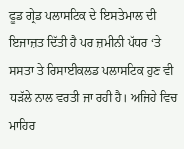ਫੂਡ ਗ੍ਰੇਡ ਪਲਾਸਟਿਕ ਦੇ ਇਸਤੇਮਾਲ ਦੀ ਇਜਾਜ਼ਤ ਦਿੱਤੀ ਹੈ ਪਰ ਜ਼ਮੀਨੀ ਪੱਧਰ ‘ਤੇ ਸਸਤਾ ਤੇ ਰਿਸਾਈਕਲਡ ਪਲਾਸਟਿਕ ਹੁਣ ਵੀ ਧੜੱਲੇ ਨਾਲ ਵਰਤੀ ਜਾ ਰਹੀ ਹੈ। ਅਜਿਹੇ ਵਿਚ ਮਾਹਿਰ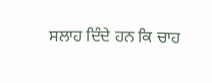ਸਲਾਹ ਦਿੰਦੇ ਹਨ ਕਿ ਚਾਹ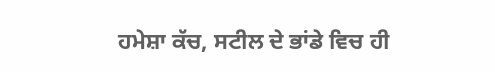ਹਮੇਸ਼ਾ ਕੱਚ, ਸਟੀਲ ਦੇ ਭਾਂਡੇ ਵਿਚ ਹੀ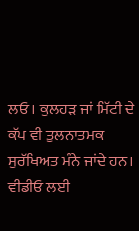ਲਓ। ਕੁਲਹੜ ਜਾਂ ਮਿੱਟੀ ਦੇ ਕੱਪ ਵੀ ਤੁਲਨਾਤਮਕ ਸੁਰੱਖਿਅਤ ਮੰਨੇ ਜਾਂਦੇ ਹਨ।
ਵੀਡੀਓ ਲਈ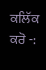ਕਲਿੱਕ ਕਰੋ -: